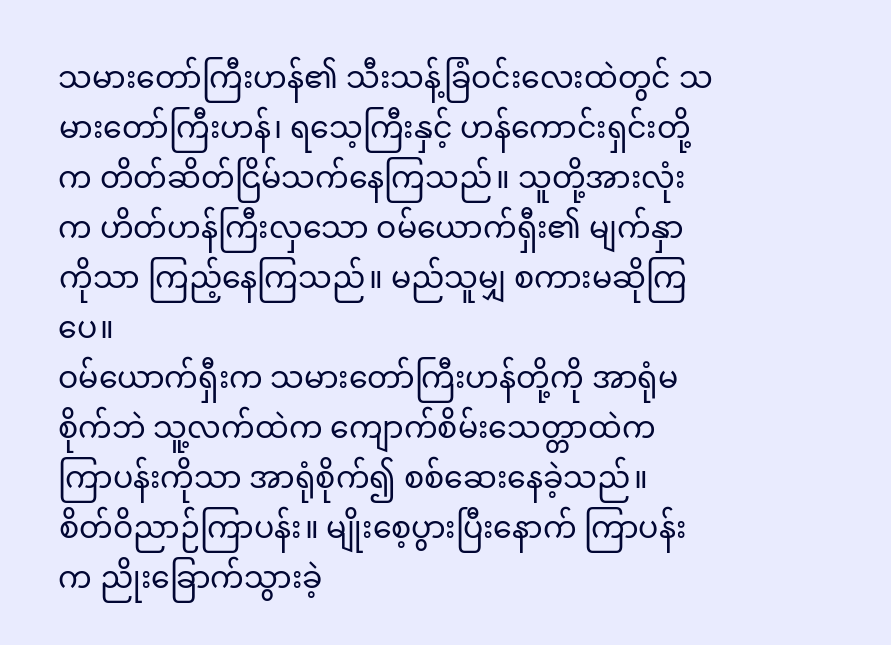သမားတော်ကြီးဟန်၏ သီးသန့်ခြံဝင်းလေးထဲတွင် သမားတော်ကြီးဟန်၊ ရသေ့ကြီးနှင့် ဟန်ကောင်းရှင်းတို့က တိတ်ဆိတ်ငြိမ်သက်နေကြသည်။ သူတို့အားလုံးက ဟိတ်ဟန်ကြီးလှသော ဝမ်ယောက်ရှီး၏ မျက်နှာကိုသာ ကြည့်နေကြသည်။ မည်သူမျှ စကားမဆိုကြပေ။
ဝမ်ယောက်ရှီးက သမားတော်ကြီးဟန်တို့ကို အာရုံမစိုက်ဘဲ သူ့လက်ထဲက ကျောက်စိမ်းသေတ္တာထဲက ကြာပန်းကိုသာ အာရုံစိုက်၍ စစ်ဆေးနေခဲ့သည်။
စိတ်ဝိညာဉ်ကြာပန်း။ မျိုးစေ့ပွားပြီးနောက် ကြာပန်းက ညိုးခြောက်သွားခဲ့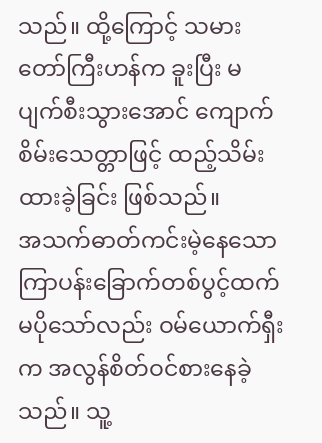သည်။ ထို့ကြောင့် သမားတော်ကြီးဟန်က ခူးပြီး မပျက်စီးသွားအောင် ကျောက်စိမ်းသေတ္တာဖြင့် ထည့်သိမ်းထားခဲ့ခြင်း ဖြစ်သည်။
အသက်ဓာတ်ကင်းမဲ့နေသော ကြာပန်းခြောက်တစ်ပွင့်ထက် မပိုသော်လည်း ဝမ်ယောက်ရှီးက အလွန်စိတ်ဝင်စားနေခဲ့သည်။ သူ့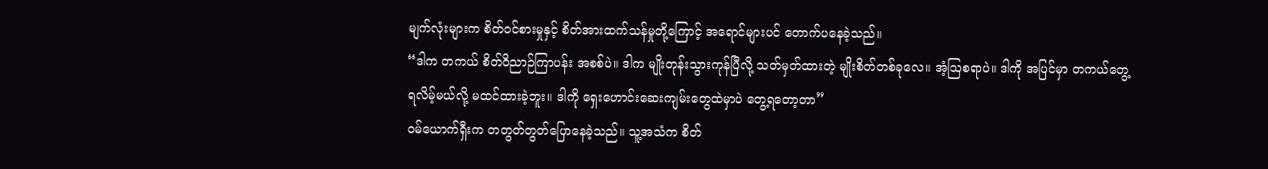မျက်လုံးများက စိတ်ဝင်စားမှုနှင့် စိတ်အားထက်သန်မှုတို့ကြောင့် အရောင်များပင် တောက်ပနေခဲ့သည်။
“ဒါက တကယ် စိတ်ဝိညာဉ်ကြာပန်း အစစ်ပဲ။ ဒါက မျိုးတုန်းသွားကုန်ပြီလို့ သတ်မှတ်ထားတဲ့ မျိုးစိတ်တစ်ခုလေ။ အံ့ဩစရာပဲ။ ဒါကို အပြင်မှာ တကယ်တွေ့ရလိမ့်မယ်လို့ မထင်ထားခဲ့ဘူး။ ဒါကို ရှေးဟောင်းဆေးကျမ်းတွေထဲမှာပဲ တွေ့ရတော့တာ”
ဝမ်ယောက်ရှီးက တတွတ်တွတ်ပြောနေခဲ့သည်။ သူ့အသံက စိတ်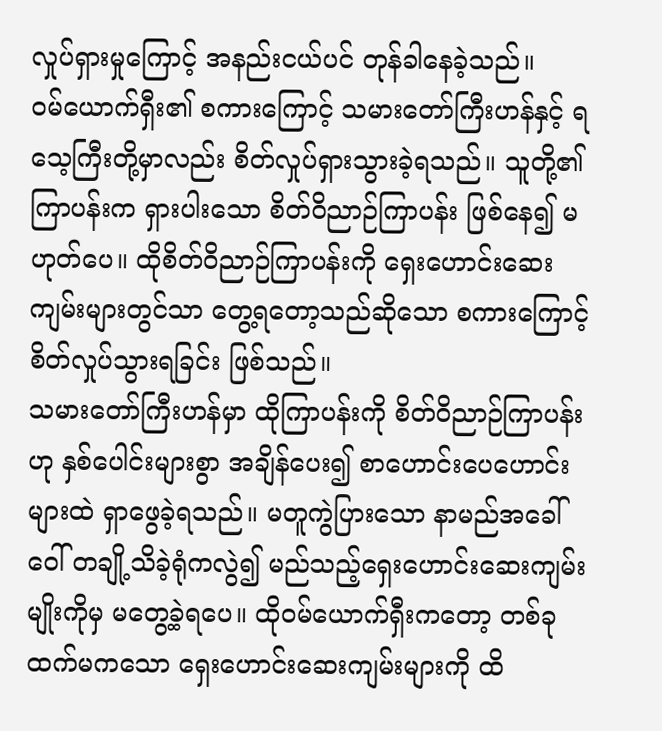လှုပ်ရှားမှုကြောင့် အနည်းငယ်ပင် တုန်ခါနေခဲ့သည်။
ဝမ်ယောက်ရှီး၏ စကားကြောင့် သမားတော်ကြီးဟန်နှင့် ရသေ့ကြီးတို့မှာလည်း စိတ်လှုပ်ရှားသွားခဲ့ရသည်။ သူတို့၏ ကြာပန်းက ရှားပါးသော စိတ်ဝိညာဉ်ကြာပန်း ဖြစ်နေ၍ မဟုတ်ပေ။ ထိုစိတ်ဝိညာဉ်ကြာပန်းကို ရှေးဟောင်းဆေးကျမ်းများတွင်သာ တွေ့ရတော့သည်ဆိုသော စကားကြောင့် စိတ်လှုပ်သွားရခြင်း ဖြစ်သည်။
သမားတော်ကြီးဟန်မှာ ထိုကြာပန်းကို စိတ်ဝိညာဉ်ကြာပန်းဟု နှစ်ပေါင်းများစွာ အချိန်ပေး၍ စာဟောင်းပေဟောင်းများထဲ ရှာဖွေခဲ့ရသည်။ မတူကွဲပြားသော နာမည်အခေါ်ဝေါ် တချို့သိခဲ့ရုံကလွဲ၍ မည်သည့်ရှေးဟောင်းဆေးကျမ်းမျိုးကိုမှ မတွေ့ခဲ့ရပေ။ ထိုဝမ်ယောက်ရှီးကတော့ တစ်ခုထက်မကသော ရှေးဟောင်းဆေးကျမ်းများကို ထိ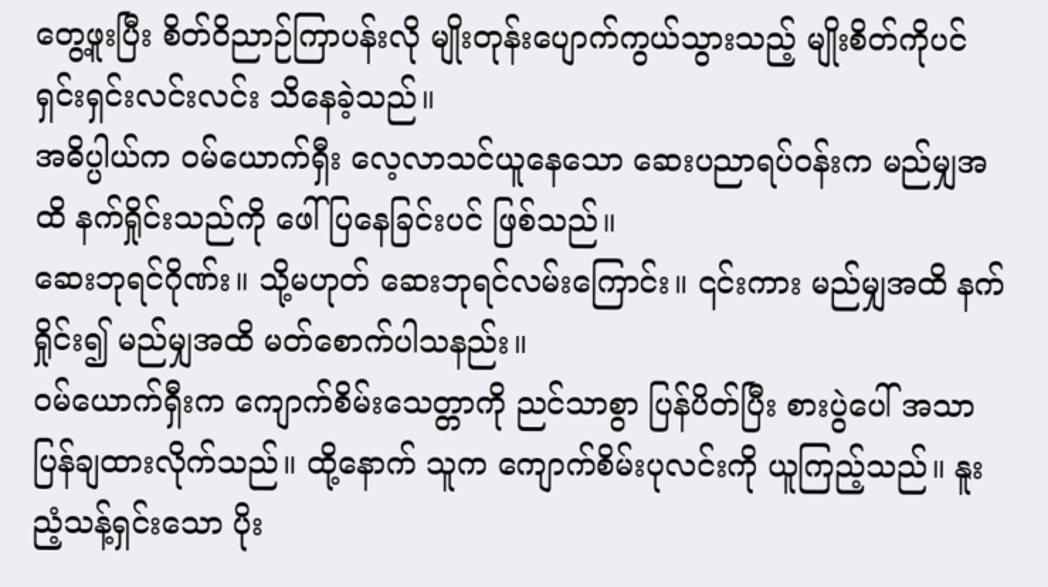တွေ့ဖူးပြီး စိတ်ဝိညာဉ်ကြာပန်းလို မျိုးတုန်းပျောက်ကွယ်သွားသည့် မျိုးစိတ်ကိုပင် ရှင်းရှင်းလင်းလင်း သိနေခဲ့သည်။
အဓိပ္ပါယ်က ဝမ်ယောက်ရှီး လေ့လာသင်ယူနေသော ဆေးပညာရပ်ဝန်းက မည်မျှအထိ နက်ရှိုင်းသည်ကို ဖေါ်ပြနေခြင်းပင် ဖြစ်သည်။
ဆေးဘုရင်ဂိုဏ်း။ သို့မဟုတ် ဆေးဘုရင်လမ်းကြောင်း။ ၎င်းကား မည်မျှအထိ နက်ရှိုင်း၍ မည်မျှအထိ မတ်စောက်ပါသနည်း။
ဝမ်ယောက်ရှီးက ကျောက်စိမ်းသေတ္တာကို ညင်သာစွာ ပြန်ပိတ်ပြီး စားပွဲပေါ် အသာပြန်ချထားလိုက်သည်။ ထို့နောက် သူက ကျောက်စိမ်းပုလင်းကို ယူကြည့်သည်။ နူးညံ့သန့်ရှင်းသော ပိုး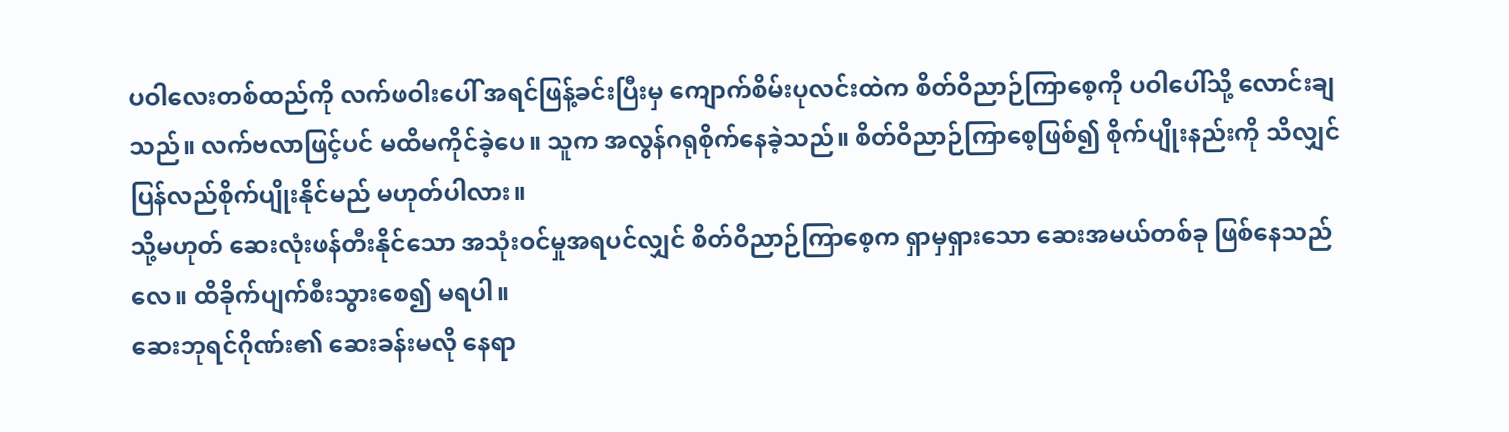ပဝါလေးတစ်ထည်ကို လက်ဖဝါးပေါ် အရင်ဖြန့်ခင်းပြီးမှ ကျောက်စိမ်းပုလင်းထဲက စိတ်ဝိညာဉ်ကြာစေ့ကို ပဝါပေါ်သို့ လောင်းချသည်။ လက်ဗလာဖြင့်ပင် မထိမကိုင်ခဲ့ပေ။ သူက အလွန်ဂရုစိုက်နေခဲ့သည်။ စိတ်ဝိညာဉ်ကြာစေ့ဖြစ်၍ စိုက်ပျိုးနည်းကို သိလျှင် ပြန်လည်စိုက်ပျိုးနိုင်မည် မဟုတ်ပါလား။
သို့မဟုတ် ဆေးလုံးဖန်တီးနိုင်သော အသုံးဝင်မှုအရပင်လျှင် စိတ်ဝိညာဉ်ကြာစေ့က ရှာမှရှားသော ဆေးအမယ်တစ်ခု ဖြစ်နေသည်လေ။ ထိခိုက်ပျက်စီးသွားစေ၍ မရပါ။
ဆေးဘုရင်ဂိုဏ်း၏ ဆေးခန်းမလို နေရာ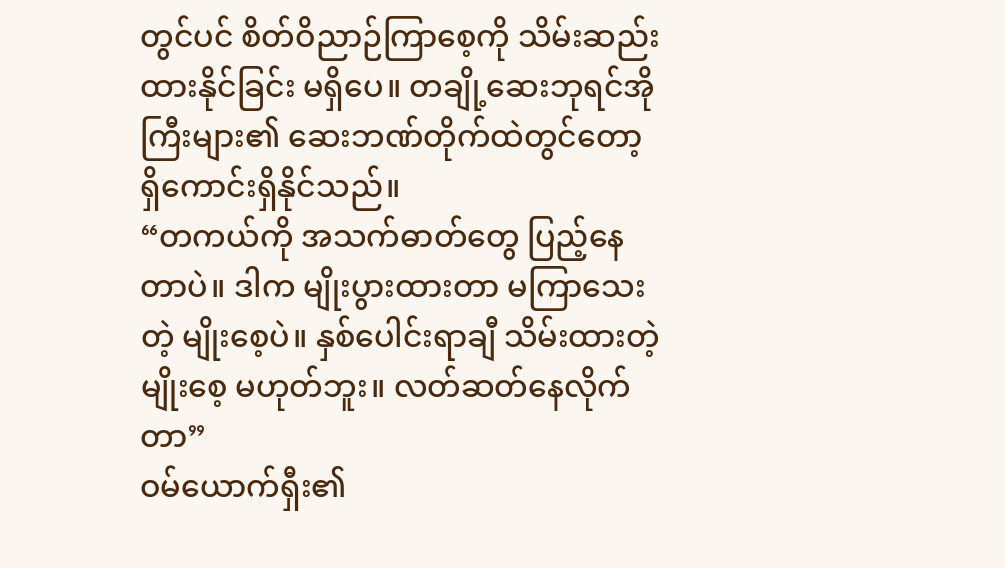တွင်ပင် စိတ်ဝိညာဉ်ကြာစေ့ကို သိမ်းဆည်းထားနိုင်ခြင်း မရှိပေ။ တချို့ဆေးဘုရင်အိုကြီးများ၏ ဆေးဘဏ်တိုက်ထဲတွင်တော့ ရှိကောင်းရှိနိုင်သည်။
“တကယ်ကို အသက်ဓာတ်တွေ ပြည့်နေတာပဲ။ ဒါက မျိုးပွားထားတာ မကြာသေးတဲ့ မျိုးစေ့ပဲ။ နှစ်ပေါင်းရာချီ သိမ်းထားတဲ့ မျိုးစေ့ မဟုတ်ဘူး။ လတ်ဆတ်နေလိုက်တာ”
ဝမ်ယောက်ရှီး၏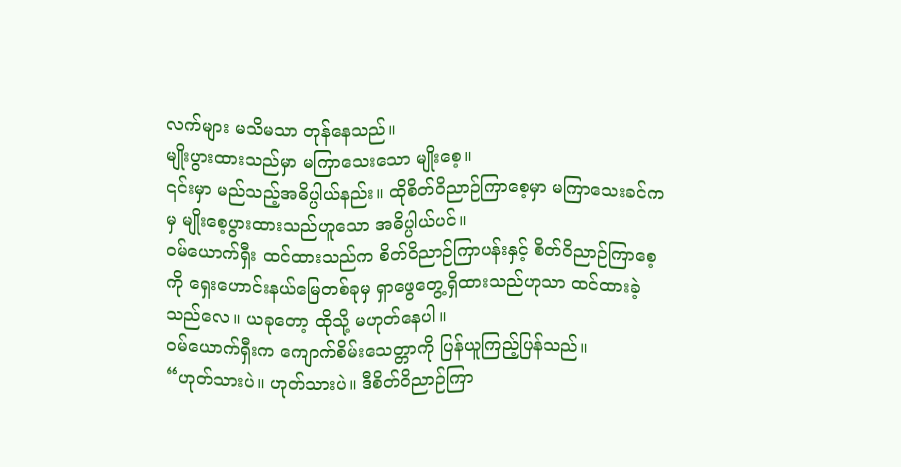လက်များ မသိမသာ တုန်နေသည်။
မျိုးပွားထားသည်မှာ မကြာသေးသော မျိုးစေ့။
၎င်းမှာ မည်သည့်အဓိပ္ပါယ်နည်း။ ထိုစိတ်ဝိညာဉ်ကြာစေ့မှာ မကြာသေးခင်ကမှ မျိုးစေ့ပွားထားသည်ဟူသော အဓိပ္ပါယ်ပင်။
ဝမ်ယောက်ရှီး ထင်ထားသည်က စိတ်ဝိညာဉ်ကြာပန်းနှင့် စိတ်ဝိညာဉ်ကြာစေ့ကို ရှေးဟောင်းနယ်မြေတစ်ခုမှ ရှာဖွေတွေ့ရှိထားသည်ဟုသာ ထင်ထားခဲ့သည်လေ။ ယခုတော့ ထိုသို့ မဟုတ်နေပါ။
ဝမ်ယောက်ရှီးက ကျောက်စိမ်းသေတ္တာကို ပြန်ယူကြည့်ပြန်သည်။
“ဟုတ်သားပဲ။ ဟုတ်သားပဲ။ ဒီစိတ်ဝိညာဉ်ကြာ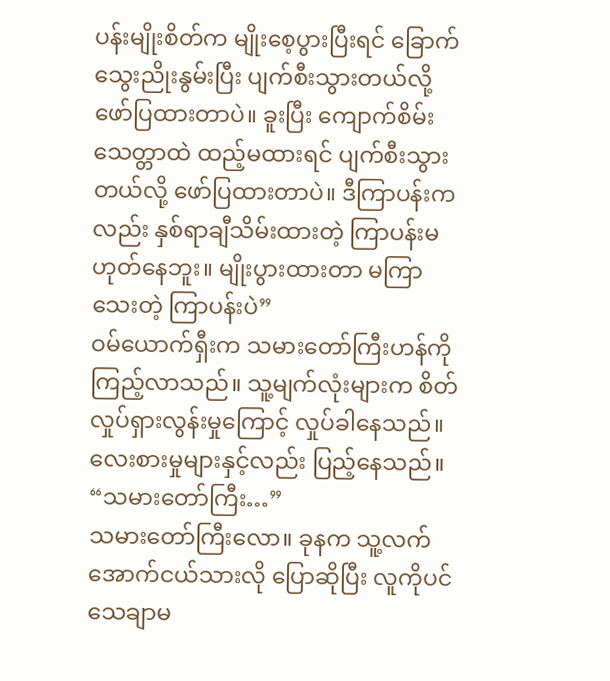ပန်းမျိုးစိတ်က မျိုးစေ့ပွားပြီးရင် ခြောက်သွေးညိုးနွမ်းပြီး ပျက်စီးသွားတယ်လို့ ဖော်ပြထားတာပဲ။ ခူးပြီး ကျောက်စိမ်းသေတ္တာထဲ ထည့်မထားရင် ပျက်စီးသွားတယ်လို့ ဖော်ပြထားတာပဲ။ ဒီကြာပန်းကလည်း နှစ်ရာချီသိမ်းထားတဲ့ ကြာပန်းမဟုတ်နေဘူး။ မျိုးပွားထားတာ မကြာသေးတဲ့ ကြာပန်းပဲ”
ဝမ်ယောက်ရှီးက သမားတော်ကြီးဟန်ကို ကြည့်လာသည်။ သူ့မျက်လုံးများက စိတ်လှုပ်ရှားလွန်းမှုကြောင့် လှုပ်ခါနေသည်။ လေးစားမှုများနှင့်လည်း ပြည့်နေသည်။
“သမားတော်ကြီး…”
သမားတော်ကြီးလော။ ခုနက သူ့လက်အောက်ငယ်သားလို ပြောဆိုပြီး လူကိုပင် သေချာမ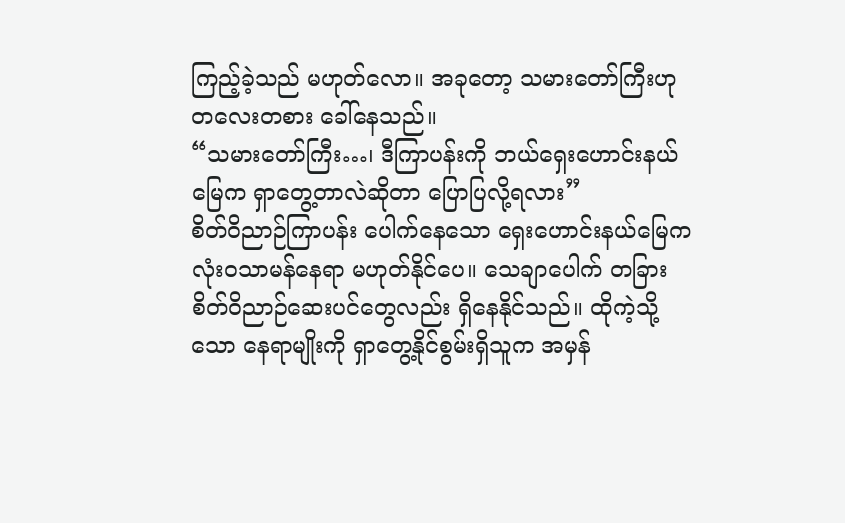ကြည့်ခဲ့သည် မဟုတ်လော။ အခုတော့ သမားတော်ကြီးဟု တလေးတစား ခေါ်နေသည်။
“သမားတော်ကြီး…၊ ဒီကြာပန်းကို ဘယ်ရှေးဟောင်းနယ်မြေက ရှာတွေ့တာလဲဆိုတာ ပြောပြလို့ရလား”
စိတ်ဝိညာဉ်ကြာပန်း ပေါက်နေသော ရှေးဟောင်းနယ်မြေက လုံးဝသာမန်နေရာ မဟုတ်နိုင်ပေ။ သေချာပေါက် တခြားစိတ်ဝိညာဉ်ဆေးပင်တွေလည်း ရှိနေနိုင်သည်။ ထိုကဲ့သို့သော နေရာမျိုးကို ရှာတွေ့နိုင်စွမ်းရှိသူက အမှန်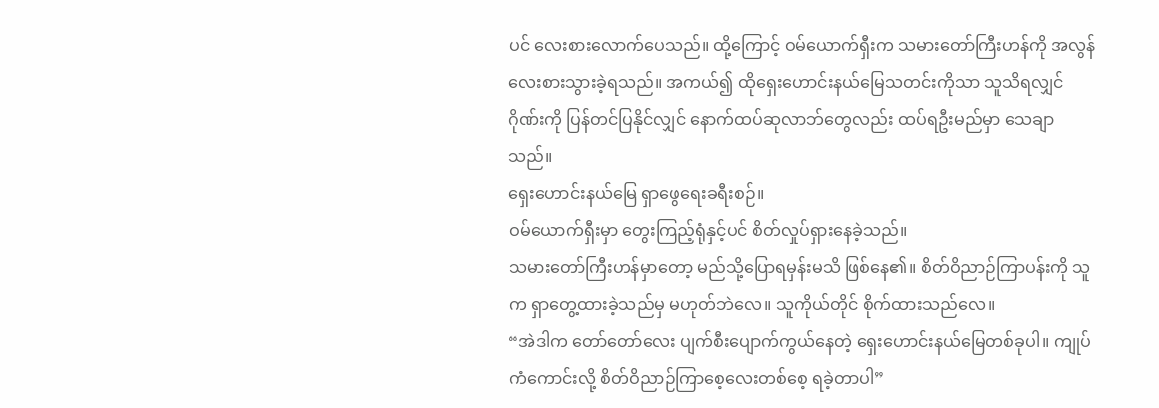ပင် လေးစားလောက်ပေသည်။ ထို့ကြောင့် ဝမ်ယောက်ရှီးက သမားတော်ကြီးဟန်ကို အလွန်လေးစားသွားခဲ့ရသည်။ အကယ်၍ ထိုရှေးဟောင်းနယ်မြေသတင်းကိုသာ သူသိရလျှင် ဂိုဏ်းကို ပြန်တင်ပြနိုင်လျှင် နောက်ထပ်ဆုလာဘ်တွေလည်း ထပ်ရဦးမည်မှာ သေချာသည်။
ရှေးဟောင်းနယ်မြေ ရှာဖွေရေးခရီးစဉ်။
ဝမ်ယောက်ရှီးမှာ တွေးကြည့်ရုံနှင့်ပင် စိတ်လှုပ်ရှားနေခဲ့သည်။
သမားတော်ကြီးဟန်မှာတော့ မည်သို့ပြောရမှန်းမသိ ဖြစ်နေ၏။ စိတ်ဝိညာဉ်ကြာပန်းကို သူက ရှာတွေ့ထားခဲ့သည်မှ မဟုတ်ဘဲလေ။ သူကိုယ်တိုင် စိုက်ထားသည်လေ။
“အဲဒါက တော်တော်လေး ပျက်စီးပျောက်ကွယ်နေတဲ့ ရှေးဟောင်းနယ်မြေတစ်ခုပါ။ ကျုပ် ကံကောင်းလို့ စိတ်ဝိညာဉ်ကြာစေ့လေးတစ်စေ့ ရခဲ့တာပါ”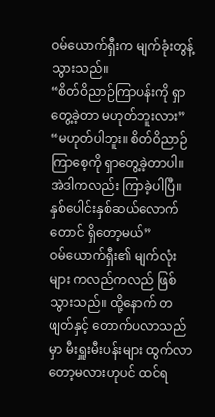ဝမ်ယောက်ရှီးက မျက်ခုံးတွန့်သွားသည်။
“စိတ်ဝိညာဉ်ကြာပန်းကို ရှာတွေ့ခဲ့တာ မဟုတ်ဘူးလား”
“မဟုတ်ပါဘူး။ စိတ်ဝိညာဉ်ကြာစေ့ကို ရှာတွေ့ခဲ့တာပါ။ အဲဒါကလည်း ကြာခဲ့ပါပြီ။ နှစ်ပေါင်းနှစ်ဆယ်လောက်တောင် ရှိတော့မယ်”
ဝမ်ယောက်ရှီး၏ မျက်လုံးများ ကလည်ကလည် ဖြစ်သွားသည်။ ထို့နောက် တဖျတ်နှင့် တောက်ပလာသည်မှာ မီးရှူးမီးပန်းများ ထွက်လာတော့မလားဟုပင် ထင်ရ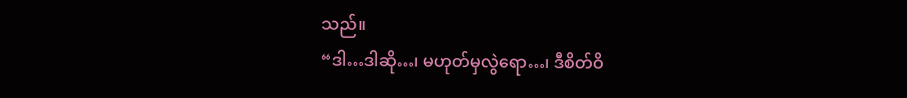သည်။
“ဒါ…ဒါဆို…၊ မဟုတ်မှလွဲရော…၊ ဒီစိတ်ဝိ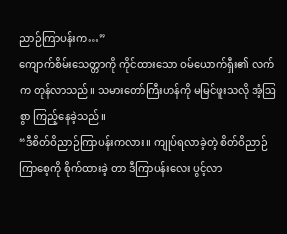ညာဉ်ကြာပန်းက…”
ကျောက်စိမ်းသေတ္တာကို ကိုင်ထားသော ဝမ်ယောက်ရှီး၏ လက်က တုန်လာသည်။ သမားတော်ကြီးဟန်ကို မမြင်ဖူးသလို အံ့ဩစွာ ကြည့်နေခဲ့သည်။
“ဒီစိတ်ဝိညာဉ်ကြာပန်းကလား။ ကျုပ်ရလာခဲ့တဲ့ စိတ်ဝိညာဉ်ကြာစေ့ကို စိုက်ထားခဲ့ တာ ဒီကြာပန်းလေး ပွင့်လာ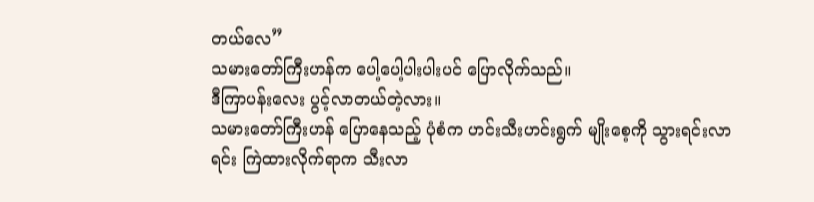တယ်လေ”
သမားတော်ကြီးဟန်က ပေါ့ပေါ့ပါးပါးပင် ပြောလိုက်သည်။
ဒီကြာပန်းလေး ပွင့်လာတယ်တဲ့လား။
သမားတော်ကြီးဟန် ပြောနေသည့် ပုံစံက ဟင်းသီးဟင်းရွက် မျိုးစေ့ကို သွားရင်းလာရင်း ကြဲထားလိုက်ရာက သီးလာ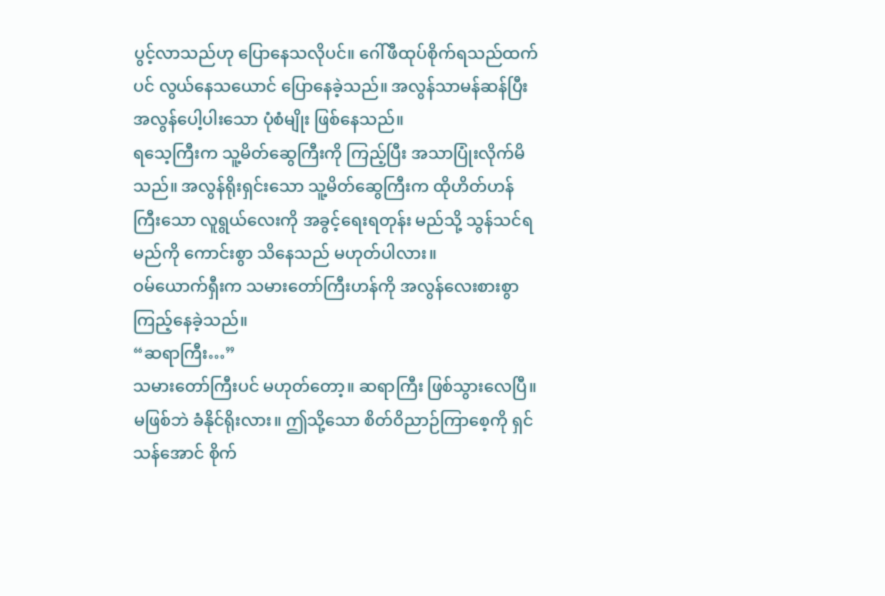ပွင့်လာသည်ဟု ပြောနေသလိုပင်။ ဂေါ်ဖီထုပ်စိုက်ရသည်ထက်ပင် လွယ်နေသယောင် ပြောနေခဲ့သည်။ အလွန်သာမန်ဆန်ပြီး အလွန်ပေါ့ပါးသော ပုံစံမျိုး ဖြစ်နေသည်။
ရသေ့ကြီးက သူ့မိတ်ဆွေကြီးကို ကြည့်ပြီး အသာပြုံးလိုက်မိသည်။ အလွန်ရိုးရှင်းသော သူ့မိတ်ဆွေကြီးက ထိုဟိတ်ဟန်ကြီးသော လူရွယ်လေးကို အခွင့်ရေးရတုန်း မည်သို့ သွန်သင်ရမည်ကို ကောင်းစွာ သိနေသည် မဟုတ်ပါလား။
ဝမ်ယောက်ရှီးက သမားတော်ကြီးဟန်ကို အလွန်လေးစားစွာ ကြည့်နေခဲ့သည်။
“ဆရာကြီး…”
သမားတော်ကြီးပင် မဟုတ်တော့။ ဆရာကြီး ဖြစ်သွားလေပြီ။
မဖြစ်ဘဲ ခံနိုင်ရိုးလား။ ဤသို့သော စိတ်ဝိညာဉ်ကြာစေ့ကို ရှင်သန်အောင် စိုက်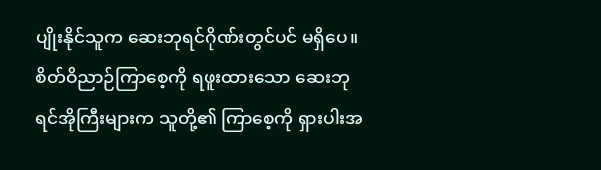ပျိုးနိုင်သူက ဆေးဘုရင်ဂိုဏ်းတွင်ပင် မရှိပေ။ စိတ်ဝိညာဉ်ကြာစေ့ကို ရဖူးထားသော ဆေးဘုရင်အိုကြီးများက သူတို့၏ ကြာစေ့ကို ရှားပါးအ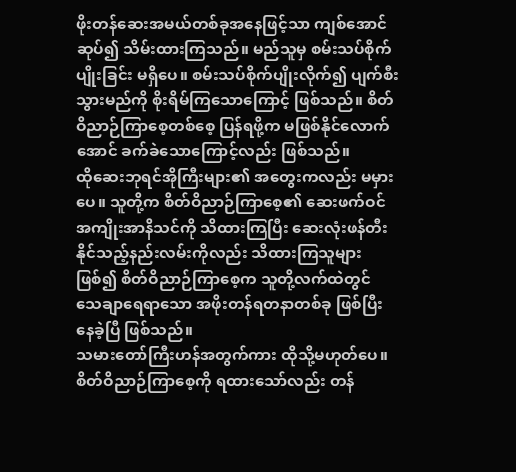ဖိုးတန်ဆေးအမယ်တစ်ခုအနေဖြင့်သာ ကျစ်အောင်ဆုပ်၍ သိမ်းထားကြသည်။ မည်သူမှ စမ်းသပ်စိုက်ပျိုးခြင်း မရှိပေ။ စမ်းသပ်စိုက်ပျိုးလိုက်၍ ပျက်စီးသွားမည်ကို စိုးရိမ်ကြသောကြောင့် ဖြစ်သည်။ စိတ်ဝိညာဉ်ကြာစေ့တစ်စေ့ ပြန်ရဖို့က မဖြစ်နိုင်လောက်အောင် ခက်ခဲသောကြောင့်လည်း ဖြစ်သည်။
ထိုဆေးဘုရင်အိုကြီးများ၏ အတွေးကလည်း မမှားပေ။ သူတို့က စိတ်ဝိညာဉ်ကြာစေ့၏ ဆေးဖက်ဝင်အကျိုးအာနိသင်ကို သိထားကြပြီး ဆေးလုံးဖန်တီးနိုင်သည့်နည်းလမ်းကိုလည်း သိထားကြသူများဖြစ်၍ စိတ်ဝိညာဉ်ကြာစေ့က သူတို့လက်ထဲတွင် သေချာရေရာသော အဖိုးတန်ရတနာတစ်ခု ဖြစ်ပြီးနေခဲ့ပြီ ဖြစ်သည်။
သမားတော်ကြီးဟန်အတွက်ကား ထိုသို့မဟုတ်ပေ။ စိတ်ဝိညာဉ်ကြာစေ့ကို ရထားသော်လည်း တန်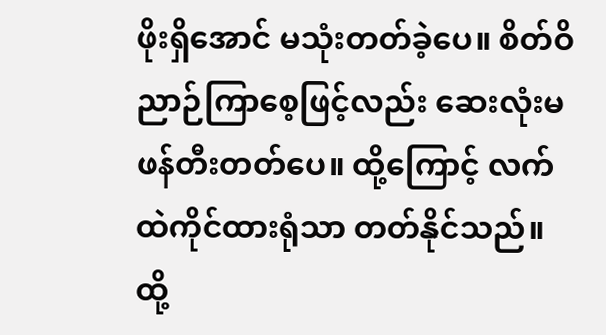ဖိုးရှိအောင် မသုံးတတ်ခဲ့ပေ။ စိတ်ဝိညာဉ်ကြာစေ့ဖြင့်လည်း ဆေးလုံးမဖန်တီးတတ်ပေ။ ထို့ကြောင့် လက်ထဲကိုင်ထားရုံသာ တတ်နိုင်သည်။ ထို့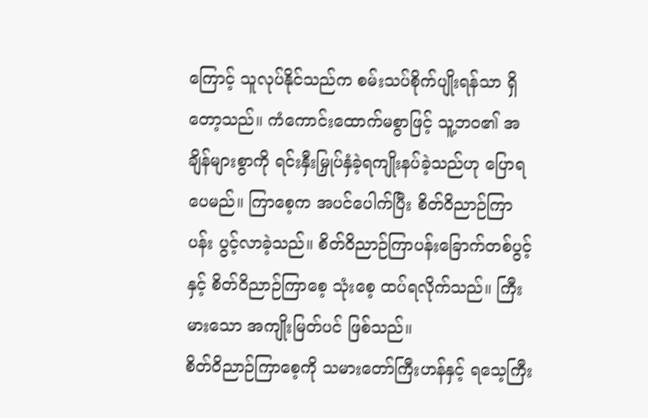ကြောင့် သူလုပ်နိုင်သည်က စမ်းသပ်စိုက်ပျိုးရန်သာ ရှိတော့သည်။ ကံကောင်းထောက်မစွာဖြင့် သူ့ဘဝ၏ အချိန်များစွာကို ရင်းနှီးမြှုပ်နှံခဲ့ရကျိုးနပ်ခဲ့သည်ဟု ပြောရပေမည်။ ကြာစေ့က အပင်ပေါက်ပြီး စိတ်ဝိညာဉ်ကြာပန်း ပွင့်လာခဲ့သည်။ စိတ်ဝိညာဉ်ကြာပန်းခြောက်တစ်ပွင့်နှင့် စိတ်ဝိညာဉ်ကြာစေ့ သုံးစေ့ ထပ်ရလိုက်သည်။ ကြီးမားသော အကျိုးမြတ်ပင် ဖြစ်သည်။
စိတ်ဝိညာဉ်ကြာစေ့ကို သမားတော်ကြီးဟန်နှင့် ရသေ့ကြီး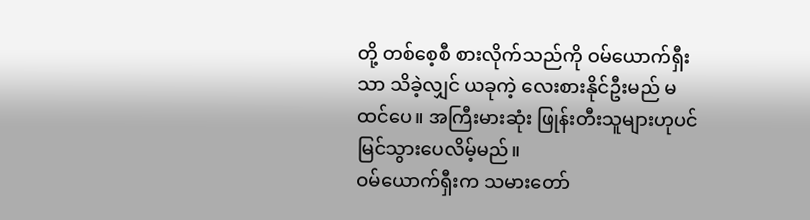တို့ တစ်စေ့စီ စားလိုက်သည်ကို ဝမ်ယောက်ရှီးသာ သိခဲ့လျှင် ယခုကဲ့ လေးစားနိုင်ဦးမည် မထင်ပေ။ အကြီးမားဆုံး ဖြုန်းတီးသူများဟုပင် မြင်သွားပေလိမ့်မည်။
ဝမ်ယောက်ရှီးက သမားတော်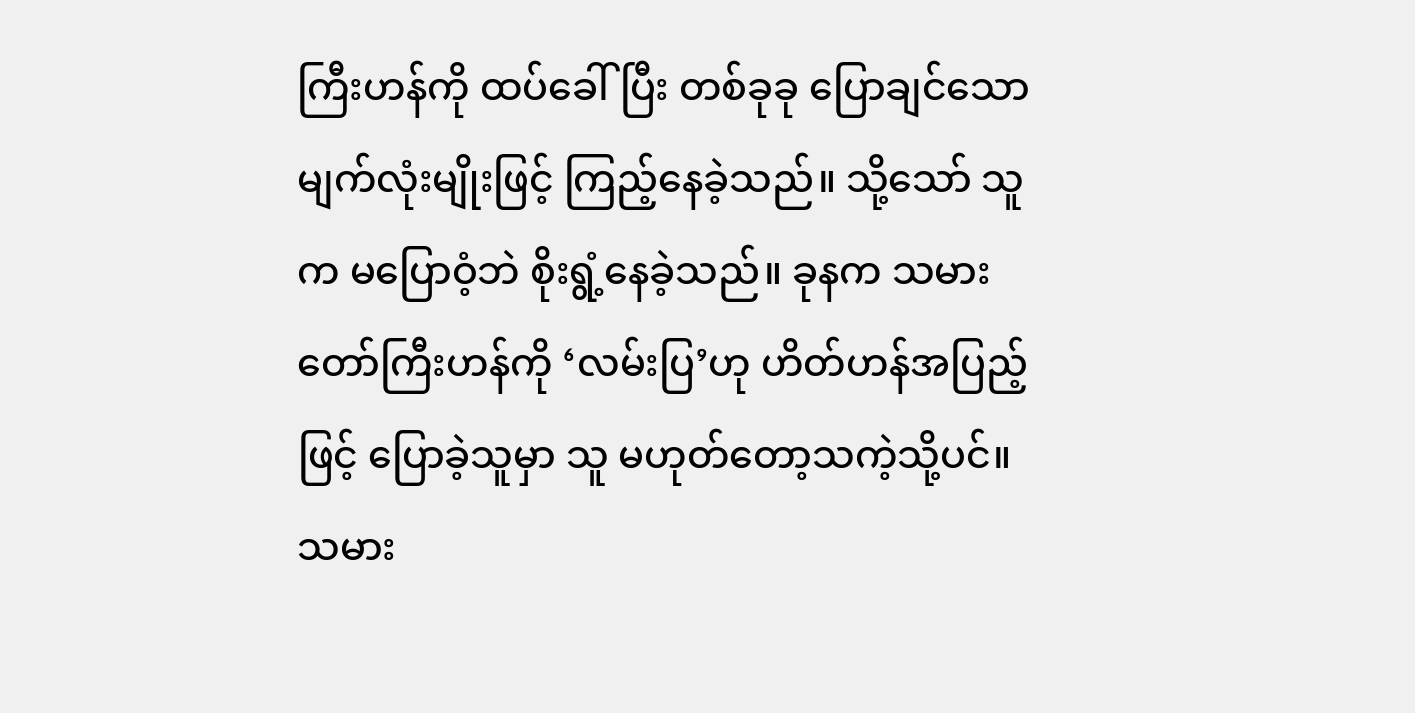ကြီးဟန်ကို ထပ်ခေါ်ပြီး တစ်ခုခု ပြောချင်သော မျက်လုံးမျိုးဖြင့် ကြည့်နေခဲ့သည်။ သို့သော် သူက မပြောဝံ့ဘဲ စိုးရွံ့နေခဲ့သည်။ ခုနက သမားတော်ကြီးဟန်ကို ‘လမ်းပြ’ဟု ဟိတ်ဟန်အပြည့်ဖြင့် ပြောခဲ့သူမှာ သူ မဟုတ်တော့သကဲ့သို့ပင်။
သမား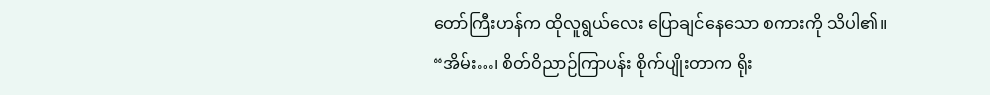တော်ကြီးဟန်က ထိုလူရွယ်လေး ပြောချင်နေသော စကားကို သိပါ၏။
“အိမ်း…၊ စိတ်ဝိညာဉ်ကြာပန်း စိုက်ပျိုးတာက ရိုး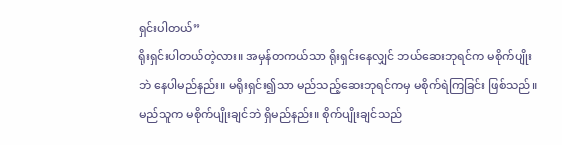ရှင်းပါတယ်”
ရိုးရှင်းပါတယ်တဲ့လား။ အမှန်တကယ်သာ ရိုးရှင်းနေလျှင် ဘယ်ဆေးဘုရင်က မစိုက်ပျိုးဘဲ နေပါမည်နည်း။ မရိုးရှင်း၍သာ မည်သည့်ဆေးဘုရင်ကမှ မစိုက်ရဲကြခြင်း ဖြစ်သည်။ မည်သူက မစိုက်ပျိုးချင်ဘဲ ရှိမည်နည်း။ စိုက်ပျိုးချင်သည်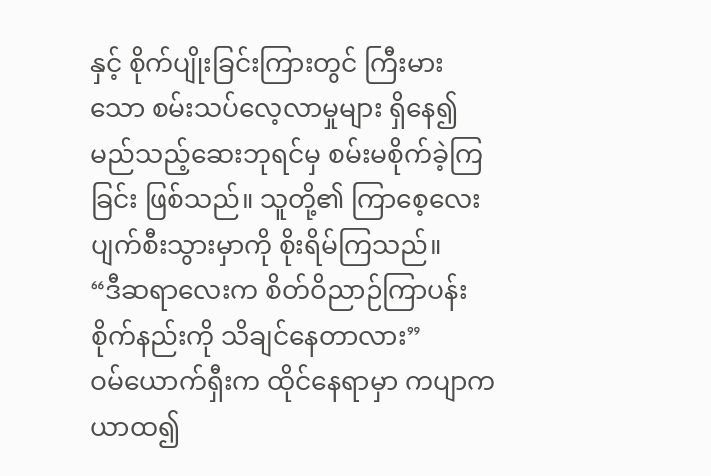နှင့် စိုက်ပျိုးခြင်းကြားတွင် ကြီးမားသော စမ်းသပ်လေ့လာမှုများ ရှိနေ၍ မည်သည့်ဆေးဘုရင်မှ စမ်းမစိုက်ခဲ့ကြခြင်း ဖြစ်သည်။ သူတို့၏ ကြာစေ့လေး ပျက်စီးသွားမှာကို စိုးရိမ်ကြသည်။
“ဒီဆရာလေးက စိတ်ဝိညာဉ်ကြာပန်းစိုက်နည်းကို သိချင်နေတာလား”
ဝမ်ယောက်ရှီးက ထိုင်နေရာမှာ ကပျာကယာထ၍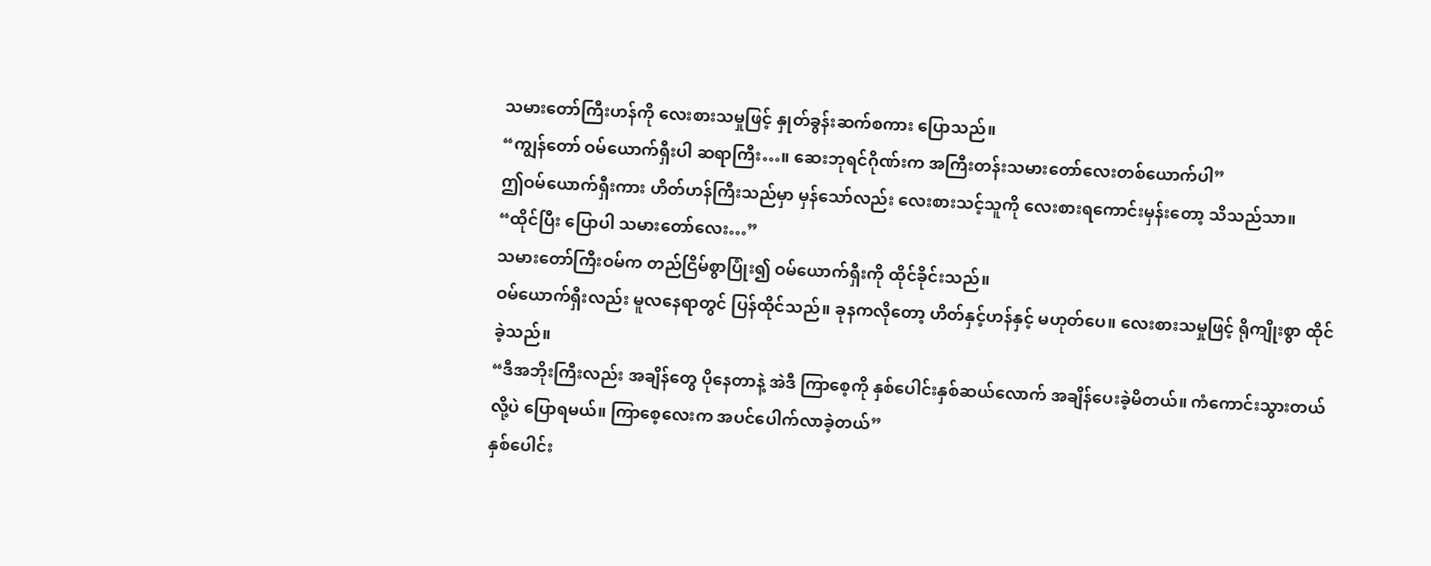သမားတော်ကြီးဟန်ကို လေးစားသမှုဖြင့် နှုတ်ခွန်းဆက်စကား ပြောသည်။
“ကျွန်တော် ဝမ်ယောက်ရှီးပါ ဆရာကြီး…။ ဆေးဘုရင်ဂိုဏ်းက အကြီးတန်းသမားတော်လေးတစ်ယောက်ပါ”
ဤဝမ်ယောက်ရှီးကား ဟိတ်ဟန်ကြီးသည်မှာ မှန်သော်လည်း လေးစားသင့်သူကို လေးစားရကောင်းမှန်းတော့ သိသည်သာ။
“ထိုင်ပြီး ပြောပါ သမားတော်လေး…”
သမားတော်ကြီးဝမ်က တည်ငြိမ်စွာပြုံး၍ ဝမ်ယောက်ရှီးကို ထိုင်ခိုင်းသည်။
ဝမ်ယောက်ရှီးလည်း မူလနေရာတွင် ပြန်ထိုင်သည်။ ခုနကလိုတော့ ဟိတ်နှင့်ဟန်နှင့် မဟုတ်ပေ။ လေးစားသမှုဖြင့် ရိုကျိုးစွာ ထိုင်ခဲ့သည်။
“ဒီအဘိုးကြီးလည်း အချိန်တွေ ပိုနေတာနဲ့ အဲဒီ ကြာစေ့ကို နှစ်ပေါင်းနှစ်ဆယ်လောက် အချိန်ပေးခဲ့မိတယ်။ ကံကောင်းသွားတယ်လို့ပဲ ပြောရမယ်။ ကြာစေ့လေးက အပင်ပေါက်လာခဲ့တယ်”
နှစ်ပေါင်း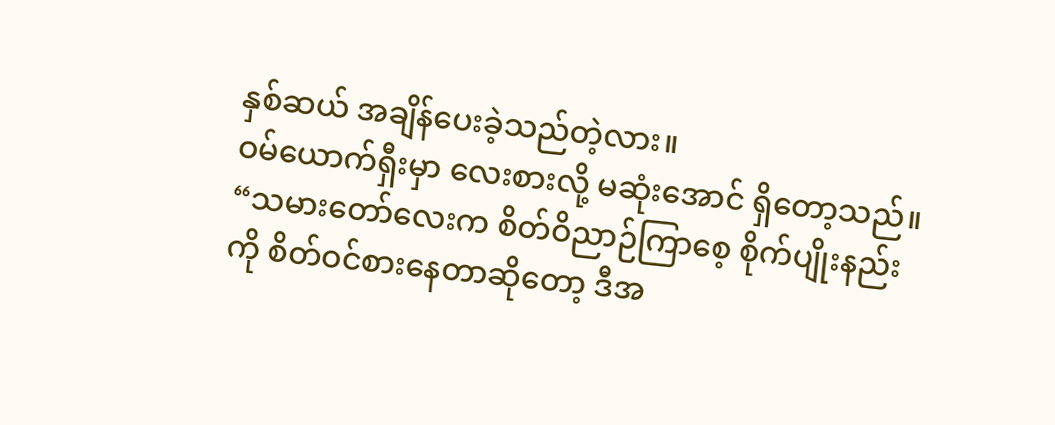နှစ်ဆယ် အချိန်ပေးခဲ့သည်တဲ့လား။
ဝမ်ယောက်ရှီးမှာ လေးစားလို့ မဆုံးအောင် ရှိတော့သည်။
“သမားတော်လေးက စိတ်ဝိညာဉ်ကြာစေ့ စိုက်ပျိုးနည်းကို စိတ်ဝင်စားနေတာဆိုတော့ ဒီအ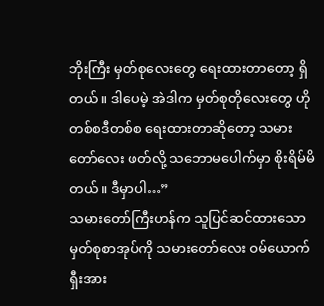ဘိုးကြီး မှတ်စုလေးတွေ ရေးထားတာတော့ ရှိတယ်။ ဒါပေမဲ့ အဲဒါက မှတ်စုတိုလေးတွေ ဟိုတစ်စဒီတစ်စ ရေးထားတာဆိုတော့ သမားတော်လေး ဖတ်လို့ သဘောမပေါက်မှာ စိုးရိမ်မိတယ်။ ဒီမှာပါ…”
သမားတော်ကြီးဟန်က သူပြင်ဆင်ထားသော မှတ်စုစာအုပ်ကို သမားတော်လေး ဝမ်ယောက်ရှီးအား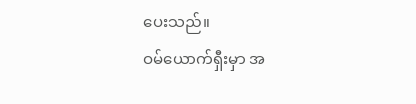ပေးသည်။
ဝမ်ယောက်ရှီးမှာ အ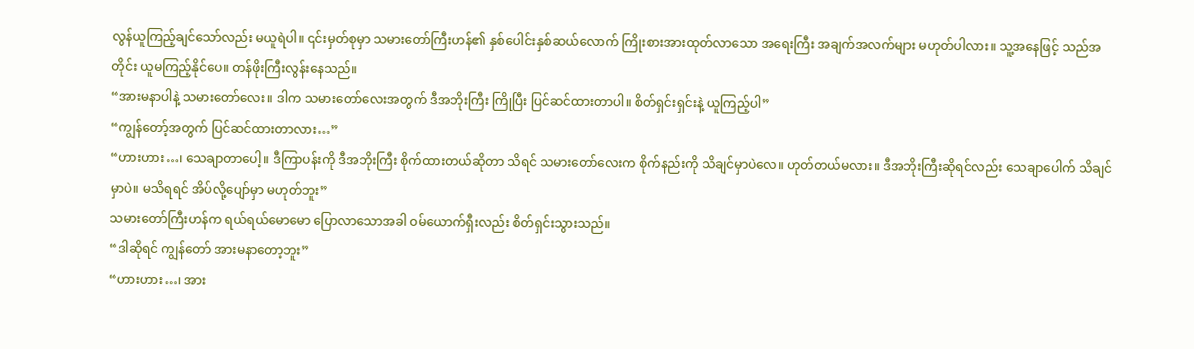လွန်ယူကြည့်ချင်သော်လည်း မယူရဲပါ။ ၎င်းမှတ်စုမှာ သမားတော်ကြီးဟန်၏ နှစ်ပေါင်းနှစ်ဆယ်လောက် ကြိုးစားအားထုတ်လာသော အရေးကြီး အချက်အလက်များ မဟုတ်ပါလား။ သူ့အနေဖြင့် သည်အတိုင်း ယူမကြည့်နိုင်ပေ။ တန်ဖိုးကြီးလွန်းနေသည်။
“အားမနာပါနဲ့ သမားတော်လေး။ ဒါက သမားတော်လေးအတွက် ဒီအဘိုးကြီး ကြိုပြီး ပြင်ဆင်ထားတာပါ။ စိတ်ရှင်းရှင်းနဲ့ ယူကြည့်ပါ”
“ကျွန်တော့်အတွက် ပြင်ဆင်ထားတာလား…”
“ဟားဟား…၊ သေချာတာပေါ့။ ဒီကြာပန်းကို ဒီအဘိုးကြီး စိုက်ထားတယ်ဆိုတာ သိရင် သမားတော်လေးက စိုက်နည်းကို သိချင်မှာပဲလေ။ ဟုတ်တယ်မလား။ ဒီအဘိုးကြီးဆိုရင်လည်း သေချာပေါက် သိချင်မှာပဲ။ မသိရရင် အိပ်လို့ပျော်မှာ မဟုတ်ဘူး”
သမားတော်ကြီးဟန်က ရယ်ရယ်မောမော ပြောလာသောအခါ ဝမ်ယောက်ရှီးလည်း စိတ်ရှင်းသွားသည်။
“ဒါဆိုရင် ကျွန်တော် အားမနာတော့ဘူး”
“ဟားဟား…၊ အား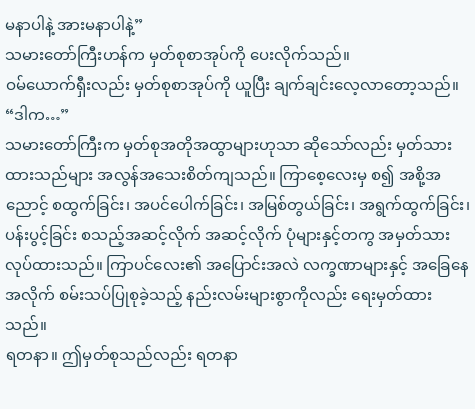မနာပါနဲ့ အားမနာပါနဲ့”
သမားတော်ကြီးဟန်က မှတ်စုစာအုပ်ကို ပေးလိုက်သည်။
ဝမ်ယောက်ရှီးလည်း မှတ်စုစာအုပ်ကို ယူပြီး ချက်ချင်းလေ့လာတော့သည်။
“ဒါက…”
သမားတော်ကြီးက မှတ်စုအတိုအထွာများဟုသာ ဆိုသော်လည်း မှတ်သားထားသည်များ အလွန်အသေးစိတ်ကျသည်။ ကြာစေ့လေးမှ စ၍ အစို့အညောင့် စထွက်ခြင်း၊ အပင်ပေါက်ခြင်း၊ အမြစ်တွယ်ခြင်း၊ အရွက်ထွက်ခြင်း၊ ပန်းပွင့်ခြင်း စသည့်အဆင့်လိုက် အဆင့်လိုက် ပုံများနှင့်တကွ အမှတ်သား လုပ်ထားသည်။ ကြာပင်လေး၏ အပြောင်းအလဲ လက္ခဏာများနှင့် အခြေနေအလိုက် စမ်းသပ်ပြုစုခဲ့သည့် နည်းလမ်းများစွာကိုလည်း ရေးမှတ်ထားသည်။
ရတနာ။ ဤမှတ်စုသည်လည်း ရတနာ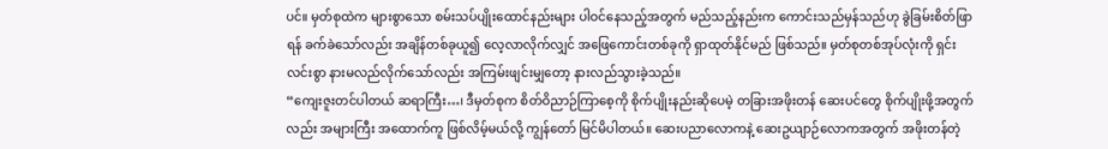ပင်။ မှတ်စုထဲက များစွာသော စမ်းသပ်ပျိုးထောင်နည်းများ ပါဝင်နေသည့်အတွက် မည်သည့်နည်းက ကောင်းသည်မှန်သည်ဟု ခွဲခြမ်းစိတ်ဖြာရန် ခက်ခဲသော်လည်း အချိန်တစ်ခုယူ၍ လေ့လာလိုက်လျှင် အဖြေကောင်းတစ်ခုကို ရှာထုတ်နိုင်မည် ဖြစ်သည်။ မှတ်စုတစ်အုပ်လုံးကို ရှင်းလင်းစွာ နားမလည်လိုက်သော်လည်း အကြမ်းဖျင်းမျှတော့ နားလည်သွားခဲ့သည်။
“ကျေးဇူးတင်ပါတယ် ဆရာကြီး…၊ ဒီမှတ်စုက စိတ်ဝိညာဉ်ကြာစေ့ကို စိုက်ပျိုးနည်းဆိုပေမဲ့ တခြားအဖိုးတန် ဆေးပင်တွေ စိုက်ပျိုးဖို့အတွက်လည်း အများကြီး အထောက်ကူ ဖြစ်လိမ့်မယ်လို့ ကျွန်တော် မြင်မိပါတယ်။ ဆေးပညာလောကနဲ့ ဆေးဥယျာဉ်လောကအတွက် အဖိုးတန်တဲ့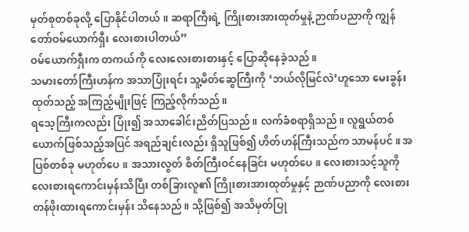မှတ်စုတစ်ခုလို့ ပြောနိုင်ပါတယ်။ ဆရာကြီးရဲ့ ကြိုးစားအားထုတ်မှုနဲ့ ဉာဏ်ပညာကို ကျွန်တော်ဝမ်ယောက်ရှီး လေးစားပါတယ်”
ဝမ်ယောက်ရှီးက တကယ်ကို လေးလေးစားစားနှင့် ပြောဆိုနေခဲ့သည်။
သမားတော်ကြီးဟန်က အသာပြုံးရင်း သူ့မိတ်ဆွေကြီးကို ‘ဘယ်လိုမြင်လဲ’ဟူသော မေးခွန်းထုတ်သည့် အကြည့်မျိုးဖြင့် ကြည့်လိုက်သည်။
ရသေ့ကြီးကလည်း ပြုံး၍ အသာခေါင်းညိတ်ပြသည်။ လက်ခံစရာရှိသည်။ လူရွယ်တစ်ယောက်ဖြစ်သည့်အပြင် အရည်ချင်းလည်း ရှိသူဖြစ်၍ ဟိတ်ဟန်ကြီးသည်က သာမန်ပင်။ အပြစ်တစ်ခု မဟုတ်ပေ။ အသားလွတ် စိတ်ကြီးဝင်နေခြင်း မဟုတ်ပေ။ လေးစားသင့်သူကို လေးစားရကောင်းမှန်းသိပြီး တစ်ခြားလူ၏ ကြိုးစားအားထုတ်မှုနှင့် ဉာဏ်ပညာကို လေးစားတန်ဖိုးထားရကောင်းမှန်း သိနေသည်။ သို့ဖြစ်၍ အသိမှတ်ပြု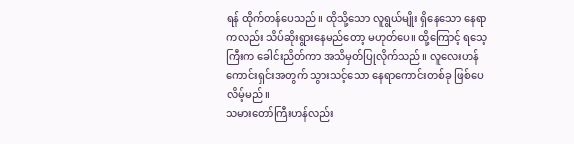ရန် ထိုက်တန်ပေသည်။ ထိုသို့သော လူရွယ်မျိုး ရှိနေသော နေရာကလည်း သိပ်ဆိုးရွားနေမည်တော့ မဟုတ်ပေ။ ထို့ကြောင့် ရသေ့ကြီးက ခေါင်းညိတ်ကာ အသိမှတ်ပြုလိုက်သည်။ လူလေးဟန်ကောင်းရှင်းအတွက် သွားသင့်သော နေရာကောင်းတစ်ခု ဖြစ်ပေလိမ့်မည်။
သမားတော်ကြီးဟန်လည်း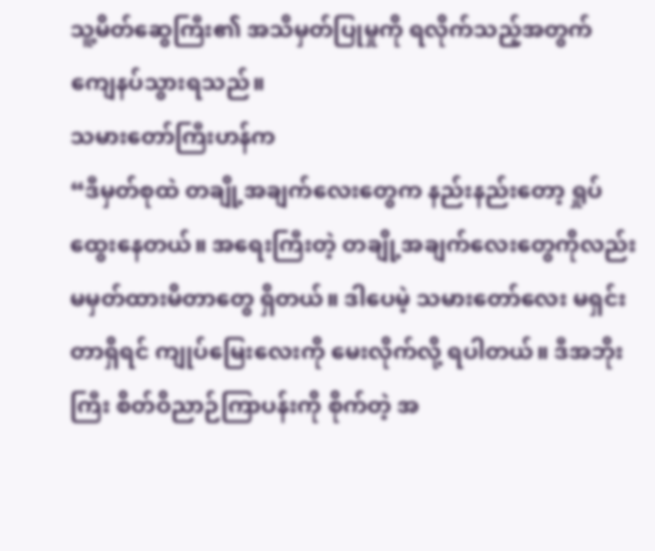သူ့မိတ်ဆွေကြီး၏ အသိမှတ်ပြုမှုကို ရလိုက်သည့်အတွက် ကျေနပ်သွားရသည်။
သမားတော်ကြီးဟန်က
“ဒီမှတ်စုထဲ တချို့အချက်လေးတွေက နည်းနည်းတော့ ရှုပ်ထွေးနေတယ်။ အရေးကြီးတဲ့ တချို့အချက်လေးတွေကိုလည်း မမှတ်ထားမိတာတွေ ရှိတယ်။ ဒါပေမဲ့ သမားတော်လေး မရှင်းတာရှိရင် ကျုပ်မြေးလေးကို မေးလိုက်လို့ ရပါတယ်။ ဒီအဘိုးကြီး စိတ်ဝိညာဉ်ကြာပန်းကို စိုက်တဲ့ အ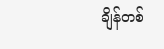ချိန်တစ်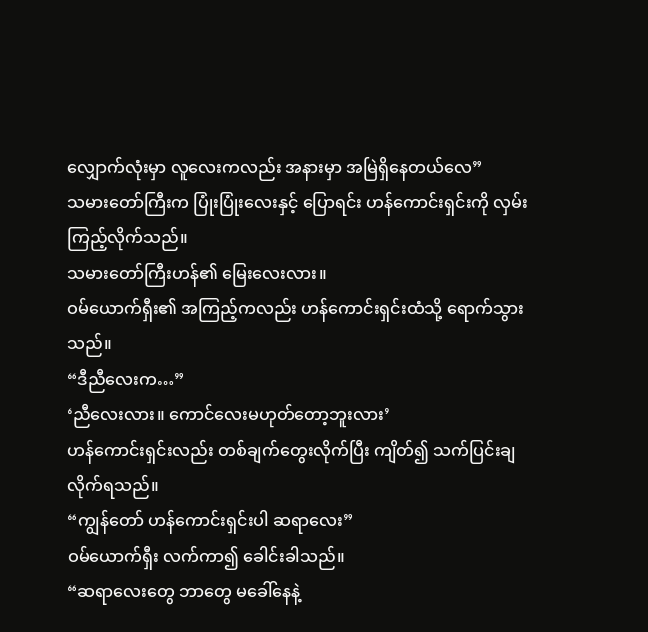လျှောက်လုံးမှာ လူလေးကလည်း အနားမှာ အမြဲရှိနေတယ်လေ”
သမားတော်ကြီးက ပြုံးပြုံးလေးနှင့် ပြောရင်း ဟန်ကောင်းရှင်းကို လှမ်းကြည့်လိုက်သည်။
သမားတော်ကြီးဟန်၏ မြေးလေးလား။
ဝမ်ယောက်ရှီး၏ အကြည့်ကလည်း ဟန်ကောင်းရှင်းထံသို့ ရောက်သွားသည်။
“ဒီညီလေးက…”
‘ညီလေးလား။ ကောင်လေးမဟုတ်တော့ဘူးလား’
ဟန်ကောင်းရှင်းလည်း တစ်ချက်တွေးလိုက်ပြီး ကျိတ်၍ သက်ပြင်းချလိုက်ရသည်။
“ကျွန်တော် ဟန်ကောင်းရှင်းပါ ဆရာလေး”
ဝမ်ယောက်ရှီး လက်ကာ၍ ခေါင်းခါသည်။
“ဆရာလေးတွေ ဘာတွေ မခေါ်နေနဲ့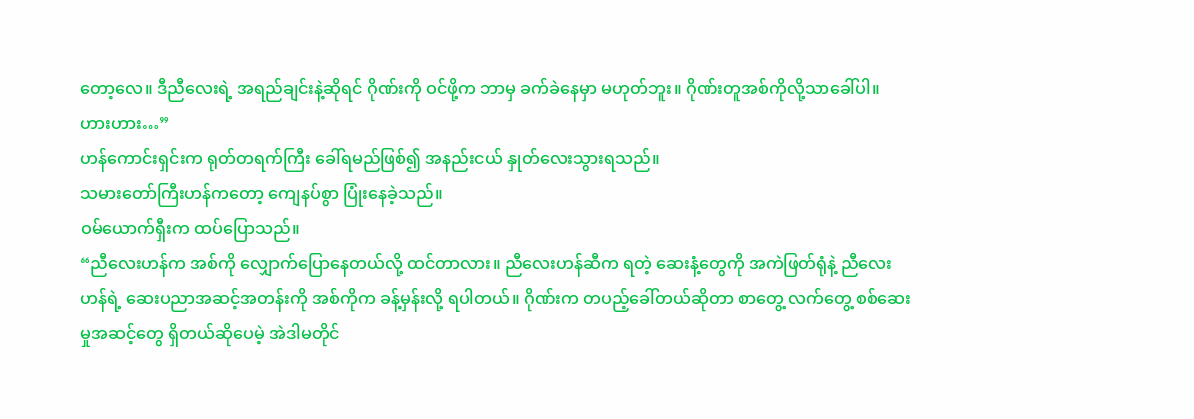တော့လေ။ ဒီညီလေးရဲ့ အရည်ချင်းနဲ့ဆိုရင် ဂိုဏ်းကို ဝင်ဖို့က ဘာမှ ခက်ခဲနေမှာ မဟုတ်ဘူး။ ဂိုဏ်းတူအစ်ကိုလို့သာခေါ်ပါ။ ဟားဟား…”
ဟန်ကောင်းရှင်းက ရုတ်တရက်ကြီး ခေါ်ရမည်ဖြစ်၍ အနည်းငယ် နှုတ်လေးသွားရသည်။
သမားတော်ကြီးဟန်ကတော့ ကျေနပ်စွာ ပြုံးနေခဲ့သည်။
ဝမ်ယောက်ရှီးက ထပ်ပြောသည်။
“ညီလေးဟန်က အစ်ကို လျှောက်ပြောနေတယ်လို့ ထင်တာလား။ ညီလေးဟန်ဆီက ရတဲ့ ဆေးနံ့တွေကို အကဲဖြတ်ရုံနဲ့ ညီလေးဟန်ရဲ့ ဆေးပညာအဆင့်အတန်းကို အစ်ကိုက ခန့်မှန်းလို့ ရပါတယ်။ ဂိုဏ်းက တပည့်ခေါ်တယ်ဆိုတာ စာတွေ့ လက်တွေ့ စစ်ဆေးမှုအဆင့်တွေ ရှိတယ်ဆိုပေမဲ့ အဲဒါမတိုင်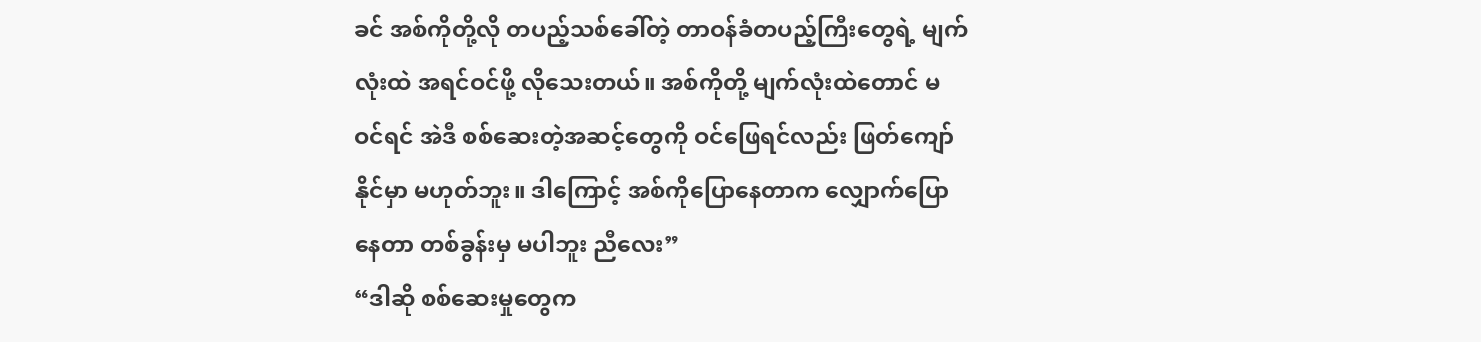ခင် အစ်ကိုတို့လို တပည့်သစ်ခေါ်တဲ့ တာဝန်ခံတပည့်ကြီးတွေရဲ့ မျက်လုံးထဲ အရင်ဝင်ဖို့ လိုသေးတယ်။ အစ်ကိုတို့ မျက်လုံးထဲတောင် မဝင်ရင် အဲဒီ စစ်ဆေးတဲ့အဆင့်တွေကို ဝင်ဖြေရင်လည်း ဖြတ်ကျော်နိုင်မှာ မဟုတ်ဘူး။ ဒါကြောင့် အစ်ကိုပြောနေတာက လျှောက်ပြောနေတာ တစ်ခွန်းမှ မပါဘူး ညီလေး”
“ဒါဆို စစ်ဆေးမှုတွေက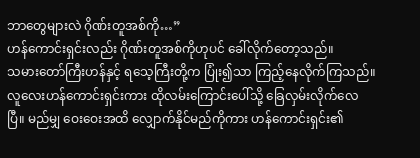ဘာတွေများလဲ ဂိုဏ်းတူအစ်ကို…”
ဟန်ကောင်းရှင်းလည်း ဂိုဏ်းတူအစ်ကိုဟုပင် ခေါ်လိုက်တော့သည်။
သမားတော်ကြီးဟန်နှင့် ရသေ့ကြီးတို့က ပြုံး၍သာ ကြည့်နေလိုက်ကြသည်။ လူလေးဟန်ကောင်းရှင်းကား ထိုလမ်းကြောင်းပေါ်သို့ ခြေလှမ်းလိုက်လေပြီ။ မည်မျှ ဝေးဝေးအထိ လျှောက်နိုင်မည်ကိုကား ဟန်ကောင်းရှင်း၏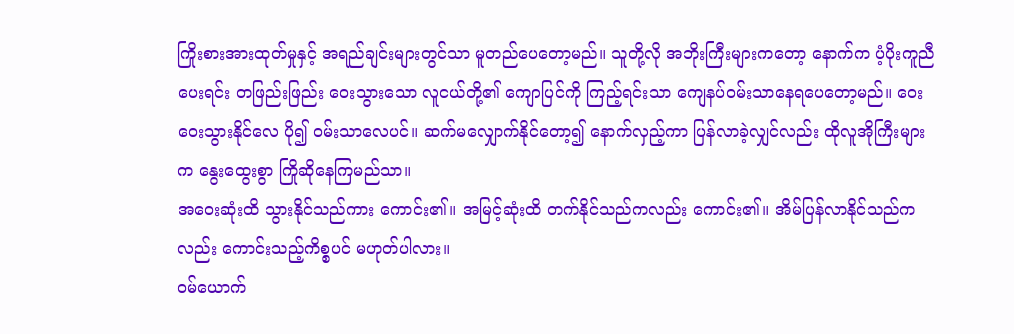ကြိုးစားအားထုတ်မှုနှင့် အရည်ချင်းများတွင်သာ မူတည်ပေတော့မည်။ သူတို့လို အဘိုးကြီးများကတော့ နောက်က ပံ့ပိုးကူညီပေးရင်း တဖြည်းဖြည်း ဝေးသွားသော လူငယ်တို့၏ ကျောပြင်ကို ကြည့်ရင်းသာ ကျေနပ်ဝမ်းသာနေရပေတော့မည်။ ဝေးဝေးသွားနိုင်လေ ပို၍ ဝမ်းသာလေပင်။ ဆက်မလျှောက်နိုင်တော့၍ နောက်လှည့်ကာ ပြန်လာခဲ့လျှင်လည်း ထိုလူအိုကြီးများက နွေးထွေးစွာ ကြိုဆိုနေကြမည်သာ။
အဝေးဆုံးထိ သွားနိုင်သည်ကား ကောင်း၏။ အမြင့်ဆုံးထိ တက်နိုင်သည်ကလည်း ကောင်း၏။ အိမ်ပြန်လာနိုင်သည်ကလည်း ကောင်းသည့်ကိစ္စပင် မဟုတ်ပါလား။
ဝမ်ယောက်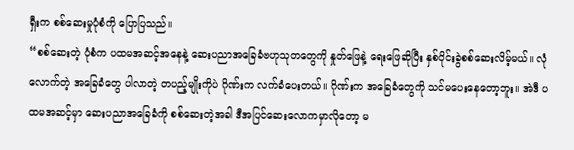ရှီးက စစ်ဆေးမှုပုံစံကို ပြောပြသည်။
“စစ်ဆေးတဲ့ ပုံစံက ပထမအဆင့်အနေနဲ့ ဆေးပညာအခြေခံဗဟုသုတတွေကို နှုတ်ဖြေနဲ့ ရေးဖြေဆိုပြီး နှစ်ပိုင်းခွဲစစ်ဆေးလိမ့်မယ်။ လုံလောက်တဲ့ အခြေခံတွေ ပါလာတဲ့ တပည့်မျိုးကိုပဲ ဂိုဏ်းက လက်ခံပေးတယ်။ ဂိုဏ်းက အခြေခံတွေကို သင်မပေးနေတော့ဘူး။ အဲဒီ ပထမအဆင့်မှာ ဆေးပညာအခြေခံကို စစ်ဆေးတဲ့အခါ ဒီအပြင်ဆေးလောကမှာလိုတော့ မ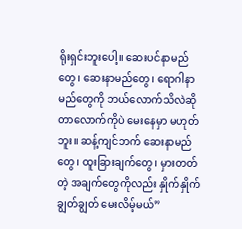ရိုးရှင်းဘူးပေါ့။ ဆေးပင်နာမည်တွေ၊ ဆေးနာမည်တွေ၊ ရောဂါနာမည်တွေကို ဘယ်လောက်သိလဲဆိုတာလောက်ကိုပဲ မေးနေမှာ မဟုတ်ဘူး။ ဆန့်ကျင်ဘက် ဆေးနာမည်တွေ၊ ထူးခြားချက်တွေ၊ မှားတတ်တဲ့ အချက်တွေကိုလည်း နှိုက်နှိုက်ချွတ်ချွတ် မေးလိမ့်မယ်”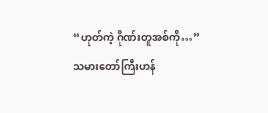“ဟုတ်ကဲ့ ဂိုဏ်းတူအစ်ကို…”
သမားတော်ကြီးဟန်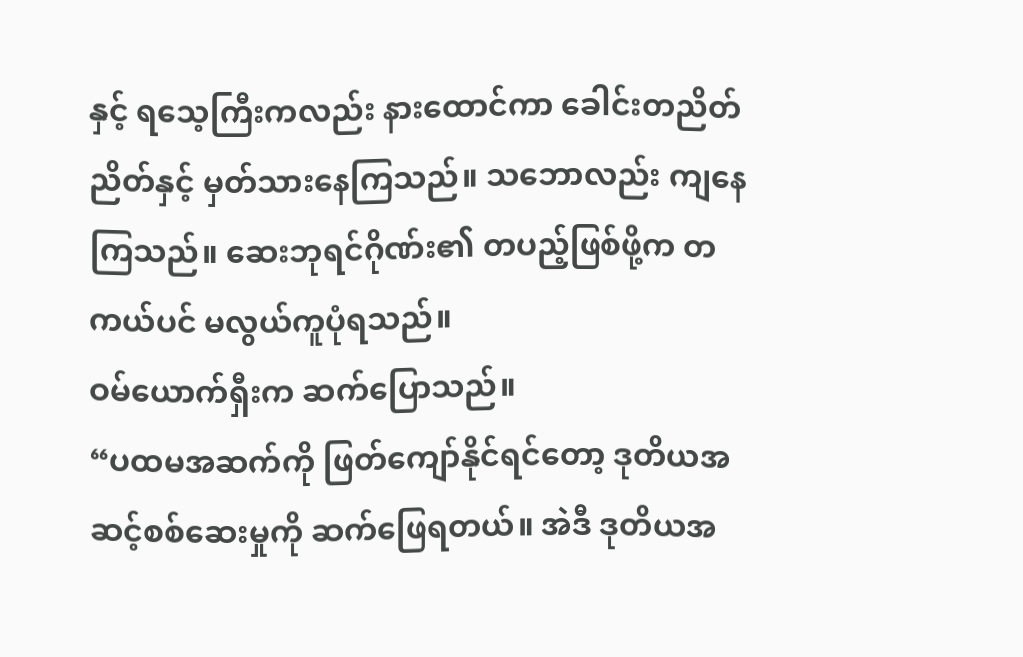နှင့် ရသေ့ကြီးကလည်း နားထောင်ကာ ခေါင်းတညိတ်ညိတ်နှင့် မှတ်သားနေကြသည်။ သဘောလည်း ကျနေကြသည်။ ဆေးဘုရင်ဂိုဏ်း၏ တပည့်ဖြစ်ဖို့က တကယ်ပင် မလွယ်ကူပုံရသည်။
ဝမ်ယောက်ရှီးက ဆက်ပြောသည်။
“ပထမအဆက်ကို ဖြတ်ကျော်နိုင်ရင်တော့ ဒုတိယအဆင့်စစ်ဆေးမှုကို ဆက်ဖြေရတယ်။ အဲဒီ ဒုတိယအ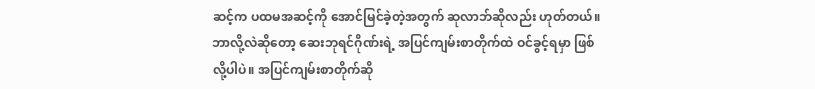ဆင့်က ပထမအဆင့်ကို အောင်မြင်ခဲ့တဲ့အတွက် ဆုလာဘ်ဆိုလည်း ဟုတ်တယ်။ ဘာလို့လဲဆိုတော့ ဆေးဘုရင်ဂိုဏ်းရဲ့ အပြင်ကျမ်းစာတိုက်ထဲ ဝင်ခွင့်ရမှာ ဖြစ်လို့ပါပဲ။ အပြင်ကျမ်းစာတိုက်ဆို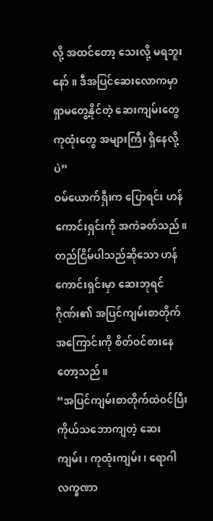လို့ အထင်တော့ သေးလို့ မရဘူးနော်။ ဒီအပြင်ဆေးလောကမှာ ရှာမတွေ့နိုင်တဲ့ ဆေးကျမ်းတွေ ကုထုံးတွေ အများကြီး ရှိနေလို့ပဲ”
ဝမ်ယောက်ရှီးက ပြောရင်း ဟန်ကောင်းရှင်းကို အကဲခတ်သည်။
တည်ငြိမ်ပါသည်ဆိုသော ဟန်ကောင်းရှင်းမှာ ဆေးဘုရင်ဂိုဏ်း၏ အပြင်ကျမ်းစာတိုက်အကြောင်းကို စိတ်ဝင်စားနေတော့သည်။
“အပြင်ကျမ်းစာတိုက်ထဲဝင်ပြီး ကိုယ်သဘောကျတဲ့ ဆေးကျမ်း၊ ကုထုံးကျမ်း၊ ရောဂါလက္ခဏာ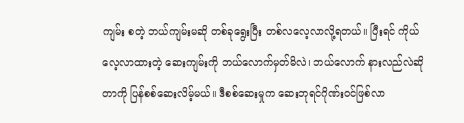ကျမ်း စတဲ့ ဘယ်ကျမ်းမဆို တစ်ခုရွေးပြီး တစ်လလေ့လာလို့ရတယ်။ ပြီးရင် ကိုယ်လေ့လာထားတဲ့ ဆေးကျမ်းကို ဘယ်လောက်မှတ်မိလဲ၊ ဘယ်လောက် နားလည်လဲဆိုတာကို ပြန်စစ်ဆေးလိမ့်မယ်။ ဒီစစ်ဆေးမှုက ဆေးဘုရင်ဂိုဏ်းဝင်ဖြစ်လာ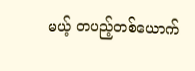မယ့် တပည့်တစ်ယောက်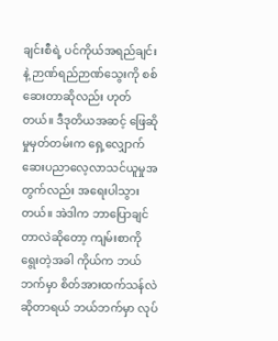ချင်းစီရဲ့ ပင်ကိုယ်အရည်ချင်းနဲ့ ဉာဏ်ရည်ဉာဏ်သွေးကို စစ်ဆေးတာဆိုလည်း ဟုတ်တယ်။ ဒီဒုတိယအဆင့် ဖြေဆိုမှုမှတ်တမ်းက ရှေ့လျှောက် ဆေးပညာလေ့လာသင်ယူမှုအတွက်လည်း အရေးပါသွားတယ်။ အဲဒါက ဘာပြောချင်တာလဲဆိုတော့ ကျမ်းစာကို ရွေးတဲ့အခါ ကိုယ်က ဘယ်ဘက်မှာ စိတ်အားထက်သန်လဲဆိုတာရယ် ဘယ်ဘက်မှာ လုပ်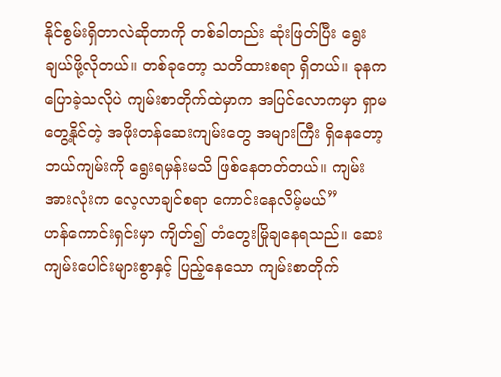နိုင်စွမ်းရှိတာလဲဆိုတာကို တစ်ခါတည်း ဆုံးဖြတ်ပြီး ရွေးချယ်ဖို့လိုတယ်။ တစ်ခုတော့ သတိထားစရာ ရှိတယ်။ ခုနက ပြောခဲ့သလိုပဲ ကျမ်းစာတိုက်ထဲမှာက အပြင်လောကမှာ ရှာမတွေ့နိုင်တဲ့ အဖိုးတန်ဆေးကျမ်းတွေ အများကြီး ရှိနေတော့ ဘယ်ကျမ်းကို ရွေးရမှန်းမသိ ဖြစ်နေတတ်တယ်။ ကျမ်းအားလုံးက လေ့လာချင်စရာ ကောင်းနေလိမ့်မယ်”
ဟန်ကောင်းရှင်းမှာ ကျိတ်၍ တံတွေးမြိုချနေရသည်။ ဆေးကျမ်းပေါင်းများစွာနှင့် ပြည့်နေသော ကျမ်းစာတိုက်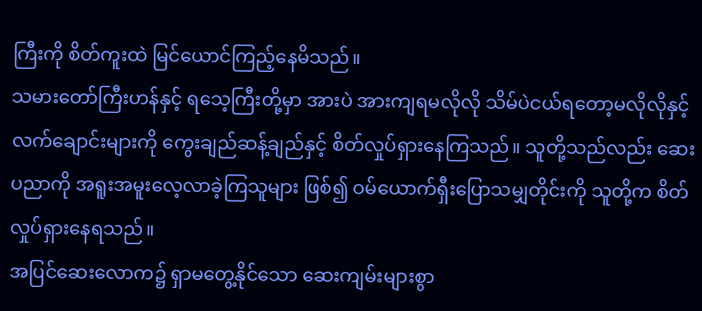ကြီးကို စိတ်ကူးထဲ မြင်ယောင်ကြည့်နေမိသည်။
သမားတော်ကြီးဟန်နှင့် ရသေ့ကြီးတို့မှာ အားပဲ အားကျရမလိုလို သိမ်ပဲငယ်ရတော့မလိုလိုနှင့် လက်ချောင်းများကို ကွေးချည်ဆန့်ချည်နှင့် စိတ်လှုပ်ရှားနေကြသည်။ သူတို့သည်လည်း ဆေးပညာကို အရူးအမူးလေ့လာခဲ့ကြသူများ ဖြစ်၍ ဝမ်ယောက်ရှီးပြောသမျှတိုင်းကို သူတို့က စိတ်လှုပ်ရှားနေရသည်။
အပြင်ဆေးလောက၌ ရှာမတွေ့နိုင်သော ဆေးကျမ်းများစွာ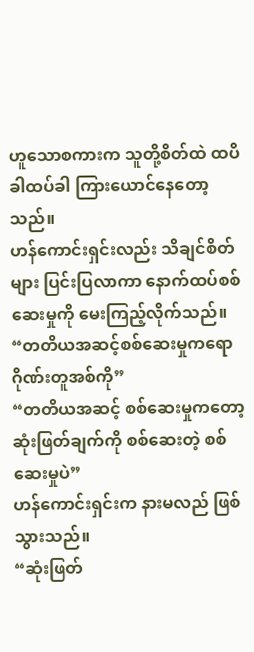ဟူသောစကားက သူတို့စိတ်ထဲ ထပိခါထပ်ခါ ကြားယောင်နေတော့သည်။
ဟန်ကောင်းရှင်းလည်း သိချင်စိတ်များ ပြင်းပြလာကာ နောက်ထပ်စစ်ဆေးမှုကို မေးကြည့်လိုက်သည်။
“တတိယအဆင့်စစ်ဆေးမှုကရော ဂိုဏ်းတူအစ်ကို”
“တတိယအဆင့် စစ်ဆေးမှုကတော့ ဆုံးဖြတ်ချက်ကို စစ်ဆေးတဲ့ စစ်ဆေးမှုပဲ”
ဟန်ကောင်းရှင်းက နားမလည် ဖြစ်သွားသည်။
“ဆုံးဖြတ်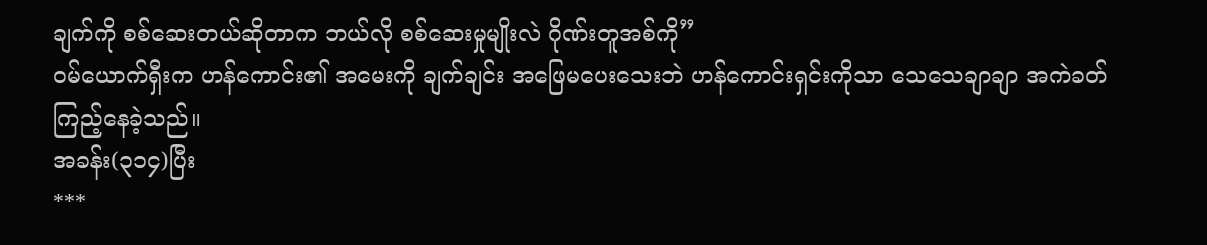ချက်ကို စစ်ဆေးတယ်ဆိုတာက ဘယ်လို စစ်ဆေးမှုမျိုးလဲ ဂိုဏ်းတူအစ်ကို”
ဝမ်ယောက်ရှီးက ဟန်ကောင်း၏ အမေးကို ချက်ချင်း အဖြေမပေးသေးဘဲ ဟန်ကောင်းရှင်းကိုသာ သေသေချာချာ အကဲခတ်ကြည့်နေခဲ့သည်။
အခန်း(၃၁၄)ပြီး
***